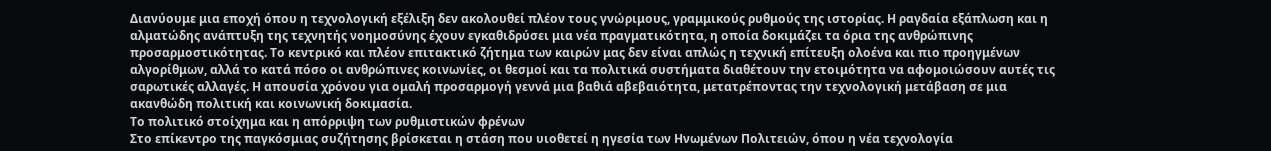Διανύουμε μια εποχή όπου η τεχνολογική εξέλιξη δεν ακολουθεί πλέον τους γνώριμους, γραμμικούς ρυθμούς της ιστορίας. Η ραγδαία εξάπλωση και η αλματώδης ανάπτυξη της τεχνητής νοημοσύνης έχουν εγκαθιδρύσει μια νέα πραγματικότητα, η οποία δοκιμάζει τα όρια της ανθρώπινης προσαρμοστικότητας. Το κεντρικό και πλέον επιτακτικό ζήτημα των καιρών μας δεν είναι απλώς η τεχνική επίτευξη ολοένα και πιο προηγμένων αλγορίθμων, αλλά το κατά πόσο οι ανθρώπινες κοινωνίες, οι θεσμοί και τα πολιτικά συστήματα διαθέτουν την ετοιμότητα να αφομοιώσουν αυτές τις σαρωτικές αλλαγές. Η απουσία χρόνου για ομαλή προσαρμογή γεννά μια βαθιά αβεβαιότητα, μετατρέποντας την τεχνολογική μετάβαση σε μια ακανθώδη πολιτική και κοινωνική δοκιμασία.
Το πολιτικό στοίχημα και η απόρριψη των ρυθμιστικών φρένων
Στο επίκεντρο της παγκόσμιας συζήτησης βρίσκεται η στάση που υιοθετεί η ηγεσία των Ηνωμένων Πολιτειών, όπου η νέα τεχνολογία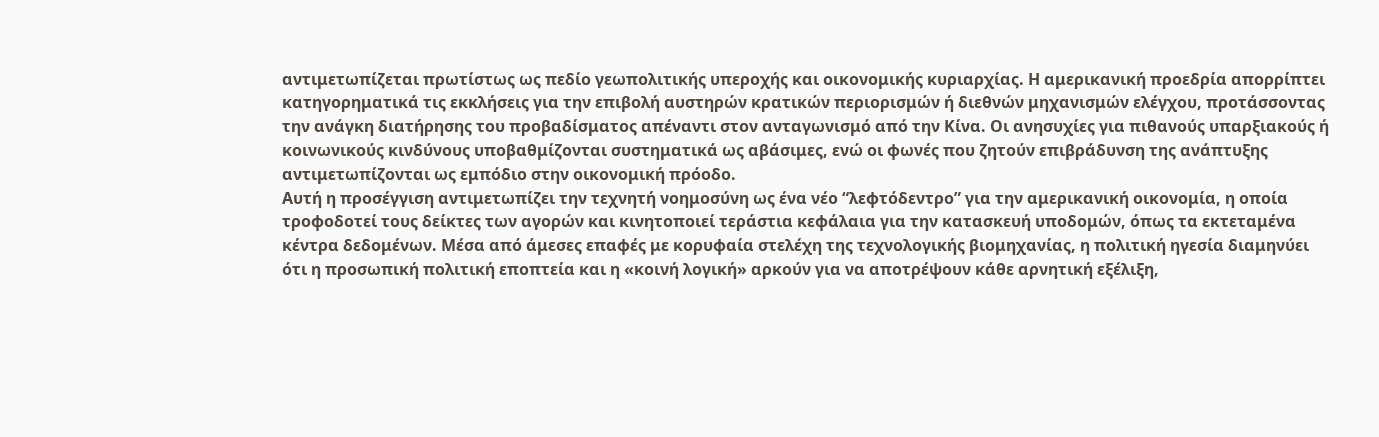αντιμετωπίζεται πρωτίστως ως πεδίο γεωπολιτικής υπεροχής και οικονομικής κυριαρχίας. Η αμερικανική προεδρία απορρίπτει κατηγορηματικά τις εκκλήσεις για την επιβολή αυστηρών κρατικών περιορισμών ή διεθνών μηχανισμών ελέγχου, προτάσσοντας την ανάγκη διατήρησης του προβαδίσματος απέναντι στον ανταγωνισμό από την Κίνα. Οι ανησυχίες για πιθανούς υπαρξιακούς ή κοινωνικούς κινδύνους υποβαθμίζονται συστηματικά ως αβάσιμες, ενώ οι φωνές που ζητούν επιβράδυνση της ανάπτυξης αντιμετωπίζονται ως εμπόδιο στην οικονομική πρόοδο.
Αυτή η προσέγγιση αντιμετωπίζει την τεχνητή νοημοσύνη ως ένα νέο “λεφτόδεντρο” για την αμερικανική οικονομία, η οποία τροφοδοτεί τους δείκτες των αγορών και κινητοποιεί τεράστια κεφάλαια για την κατασκευή υποδομών, όπως τα εκτεταμένα κέντρα δεδομένων. Μέσα από άμεσες επαφές με κορυφαία στελέχη της τεχνολογικής βιομηχανίας, η πολιτική ηγεσία διαμηνύει ότι η προσωπική πολιτική εποπτεία και η «κοινή λογική» αρκούν για να αποτρέψουν κάθε αρνητική εξέλιξη,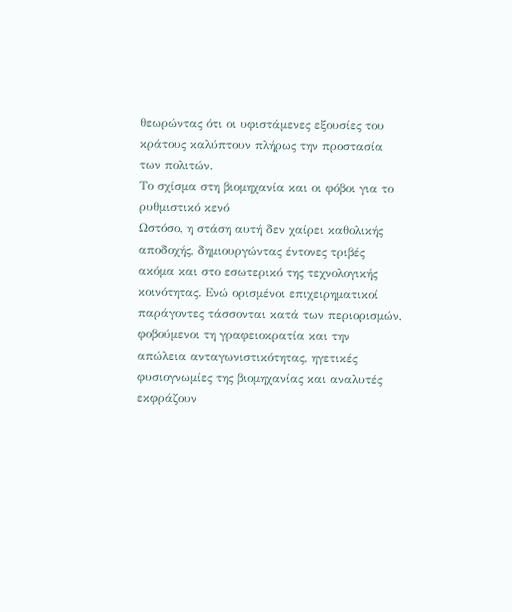θεωρώντας ότι οι υφιστάμενες εξουσίες του κράτους καλύπτουν πλήρως την προστασία των πολιτών.
Το σχίσμα στη βιομηχανία και οι φόβοι για το ρυθμιστικό κενό
Ωστόσο, η στάση αυτή δεν χαίρει καθολικής αποδοχής, δημιουργώντας έντονες τριβές ακόμα και στο εσωτερικό της τεχνολογικής κοινότητας. Ενώ ορισμένοι επιχειρηματικοί παράγοντες τάσσονται κατά των περιορισμών, φοβούμενοι τη γραφειοκρατία και την απώλεια ανταγωνιστικότητας, ηγετικές φυσιογνωμίες της βιομηχανίας και αναλυτές εκφράζουν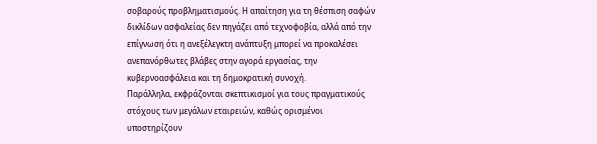σοβαρούς προβληματισμούς. Η απαίτηση για τη θέσπιση σαφών δικλίδων ασφαλείας δεν πηγάζει από τεχνοφοβία, αλλά από την επίγνωση ότι η ανεξέλεγκτη ανάπτυξη μπορεί να προκαλέσει ανεπανόρθωτες βλάβες στην αγορά εργασίας, την κυβερνοασφάλεια και τη δημοκρατική συνοχή.
Παράλληλα, εκφράζονται σκεπτικισμοί για τους πραγματικούς στόχους των μεγάλων εταιρειών, καθώς ορισμένοι υποστηρίζουν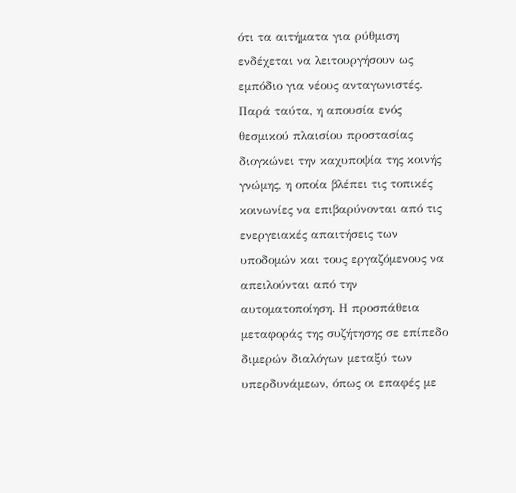ότι τα αιτήματα για ρύθμιση ενδέχεται να λειτουργήσουν ως εμπόδιο για νέους ανταγωνιστές. Παρά ταύτα, η απουσία ενός θεσμικού πλαισίου προστασίας διογκώνει την καχυποψία της κοινής γνώμης, η οποία βλέπει τις τοπικές κοινωνίες να επιβαρύνονται από τις ενεργειακές απαιτήσεις των υποδομών και τους εργαζόμενους να απειλούνται από την αυτοματοποίηση. Η προσπάθεια μεταφοράς της συζήτησης σε επίπεδο διμερών διαλόγων μεταξύ των υπερδυνάμεων, όπως οι επαφές με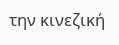την κινεζική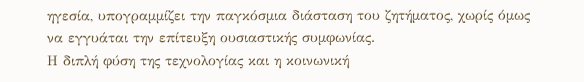ηγεσία, υπογραμμίζει την παγκόσμια διάσταση του ζητήματος, χωρίς όμως να εγγυάται την επίτευξη ουσιαστικής συμφωνίας.
Η διπλή φύση της τεχνολογίας και η κοινωνική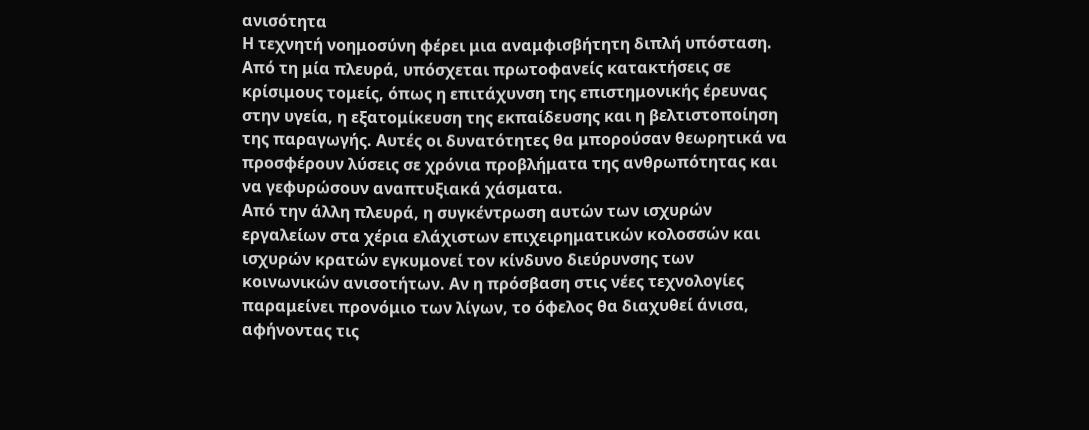ανισότητα
Η τεχνητή νοημοσύνη φέρει μια αναμφισβήτητη διπλή υπόσταση. Από τη μία πλευρά, υπόσχεται πρωτοφανείς κατακτήσεις σε κρίσιμους τομείς, όπως η επιτάχυνση της επιστημονικής έρευνας στην υγεία, η εξατομίκευση της εκπαίδευσης και η βελτιστοποίηση της παραγωγής. Αυτές οι δυνατότητες θα μπορούσαν θεωρητικά να προσφέρουν λύσεις σε χρόνια προβλήματα της ανθρωπότητας και να γεφυρώσουν αναπτυξιακά χάσματα.
Από την άλλη πλευρά, η συγκέντρωση αυτών των ισχυρών εργαλείων στα χέρια ελάχιστων επιχειρηματικών κολοσσών και ισχυρών κρατών εγκυμονεί τον κίνδυνο διεύρυνσης των κοινωνικών ανισοτήτων. Αν η πρόσβαση στις νέες τεχνολογίες παραμείνει προνόμιο των λίγων, το όφελος θα διαχυθεί άνισα, αφήνοντας τις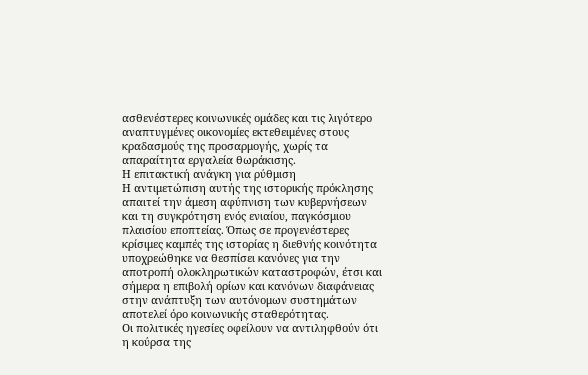ασθενέστερες κοινωνικές ομάδες και τις λιγότερο αναπτυγμένες οικονομίες εκτεθειμένες στους κραδασμούς της προσαρμογής, χωρίς τα απαραίτητα εργαλεία θωράκισης.
Η επιτακτική ανάγκη για ρύθμιση
Η αντιμετώπιση αυτής της ιστορικής πρόκλησης απαιτεί την άμεση αφύπνιση των κυβερνήσεων και τη συγκρότηση ενός ενιαίου, παγκόσμιου πλαισίου εποπτείας. Όπως σε προγενέστερες κρίσιμες καμπές της ιστορίας η διεθνής κοινότητα υποχρεώθηκε να θεσπίσει κανόνες για την αποτροπή ολοκληρωτικών καταστροφών, έτσι και σήμερα η επιβολή ορίων και κανόνων διαφάνειας στην ανάπτυξη των αυτόνομων συστημάτων αποτελεί όρο κοινωνικής σταθερότητας.
Οι πολιτικές ηγεσίες οφείλουν να αντιληφθούν ότι η κούρσα της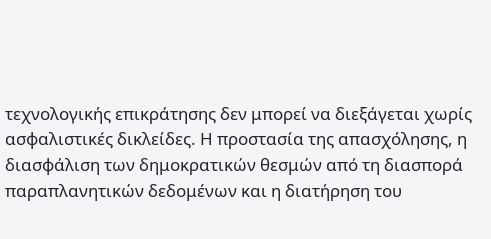τεχνολογικής επικράτησης δεν μπορεί να διεξάγεται χωρίς ασφαλιστικές δικλείδες. Η προστασία της απασχόλησης, η διασφάλιση των δημοκρατικών θεσμών από τη διασπορά παραπλανητικών δεδομένων και η διατήρηση του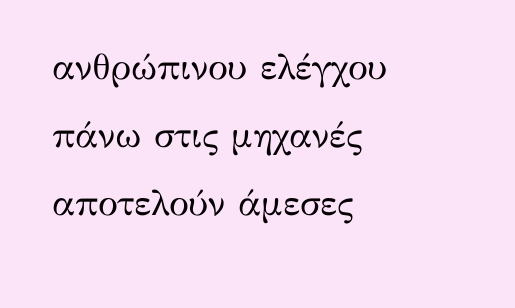ανθρώπινου ελέγχου πάνω στις μηχανές αποτελούν άμεσες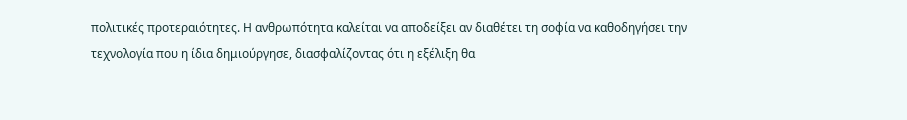πολιτικές προτεραιότητες. Η ανθρωπότητα καλείται να αποδείξει αν διαθέτει τη σοφία να καθοδηγήσει την τεχνολογία που η ίδια δημιούργησε, διασφαλίζοντας ότι η εξέλιξη θα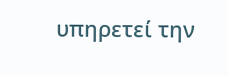υπηρετεί την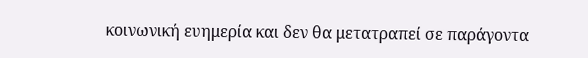κοινωνική ευημερία και δεν θα μετατραπεί σε παράγοντα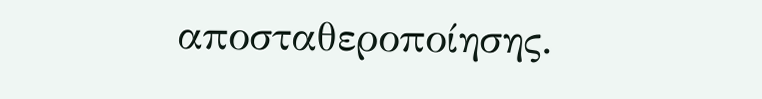αποσταθεροποίησης.